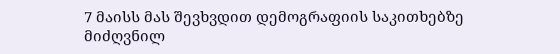7 მაისს მას შევხვდით დემოგრაფიის საკითხებზე მიძღვნილ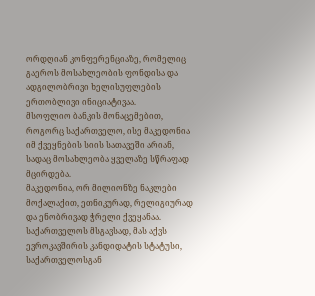ორდღიან კონფერენციაზე, რომელიც გაეროს მოსახლეობის ფონდისა და ადგილობრივი ხელისუფლების ერთობლივი ინიციატივაა.
მსოფლიო ბანკის მონაცემებით, როგორც საქართველო, ისე მაკედონია იმ ქვეყნების სიის სათავეში არიან, სადაც მოსახლეობა ყველაზე სწრაფად მცირდება.
მაკედონია, ორ მილიონზე ნაკლები მოქალაქით, ეთნიკურად, რელიგიურად და ენობრივად ჭრელი ქვეყანაა. საქართველოს მსგავსად, მას აქვს ევროკავშირის კანდიდატის სტატუსი, საქართველოსგან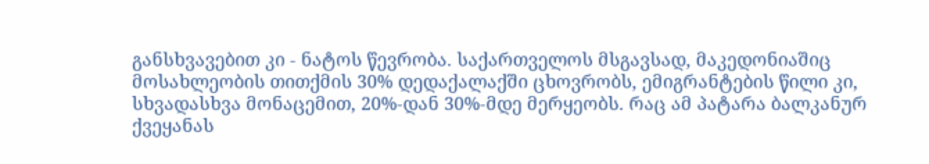განსხვავებით კი - ნატოს წევრობა. საქართველოს მსგავსად, მაკედონიაშიც მოსახლეობის თითქმის 30% დედაქალაქში ცხოვრობს, ემიგრანტების წილი კი, სხვადასხვა მონაცემით, 20%-დან 30%-მდე მერყეობს. რაც ამ პატარა ბალკანურ ქვეყანას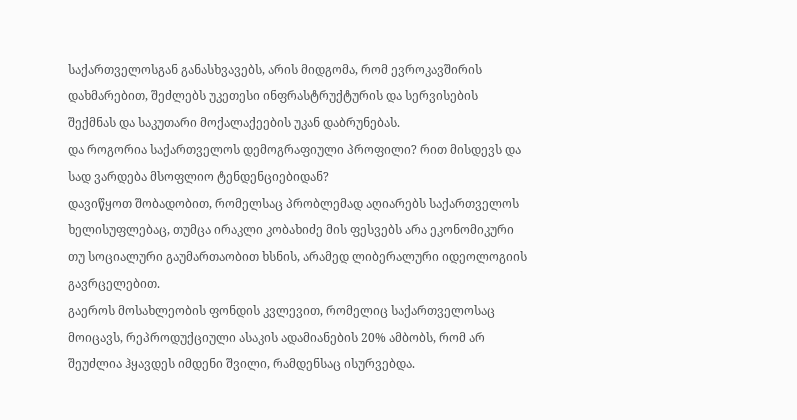საქართველოსგან განასხვავებს, არის მიდგომა, რომ ევროკავშირის დახმარებით, შეძლებს უკეთესი ინფრასტრუქტურის და სერვისების შექმნას და საკუთარი მოქალაქეების უკან დაბრუნებას.
და როგორია საქართველოს დემოგრაფიული პროფილი? რით მისდევს და სად ვარდება მსოფლიო ტენდენციებიდან?
დავიწყოთ შობადობით, რომელსაც პრობლემად აღიარებს საქართველოს ხელისუფლებაც, თუმცა ირაკლი კობახიძე მის ფესვებს არა ეკონომიკური თუ სოციალური გაუმართაობით ხსნის, არამედ ლიბერალური იდეოლოგიის გავრცელებით.
გაეროს მოსახლეობის ფონდის კვლევით, რომელიც საქართველოსაც მოიცავს, რეპროდუქციული ასაკის ადამიანების 20% ამბობს, რომ არ შეუძლია ჰყავდეს იმდენი შვილი, რამდენსაც ისურვებდა.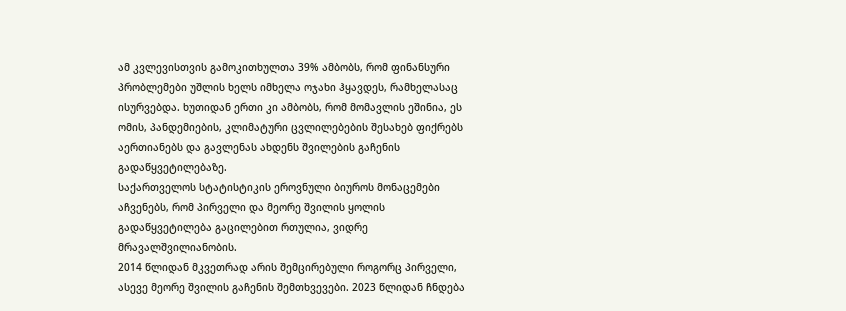ამ კვლევისთვის გამოკითხულთა 39% ამბობს, რომ ფინანსური პრობლემები უშლის ხელს იმხელა ოჯახი ჰყავდეს, რამხელასაც ისურვებდა. ხუთიდან ერთი კი ამბობს, რომ მომავლის ეშინია, ეს ომის, პანდემიების, კლიმატური ცვლილებების შესახებ ფიქრებს აერთიანებს და გავლენას ახდენს შვილების გაჩენის გადაწყვეტილებაზე.
საქართველოს სტატისტიკის ეროვნული ბიუროს მონაცემები აჩვენებს, რომ პირველი და მეორე შვილის ყოლის გადაწყვეტილება გაცილებით რთულია, ვიდრე მრავალშვილიანობის.
2014 წლიდან მკვეთრად არის შემცირებული როგორც პირველი, ასევე მეორე შვილის გაჩენის შემთხვევები. 2023 წლიდან ჩნდება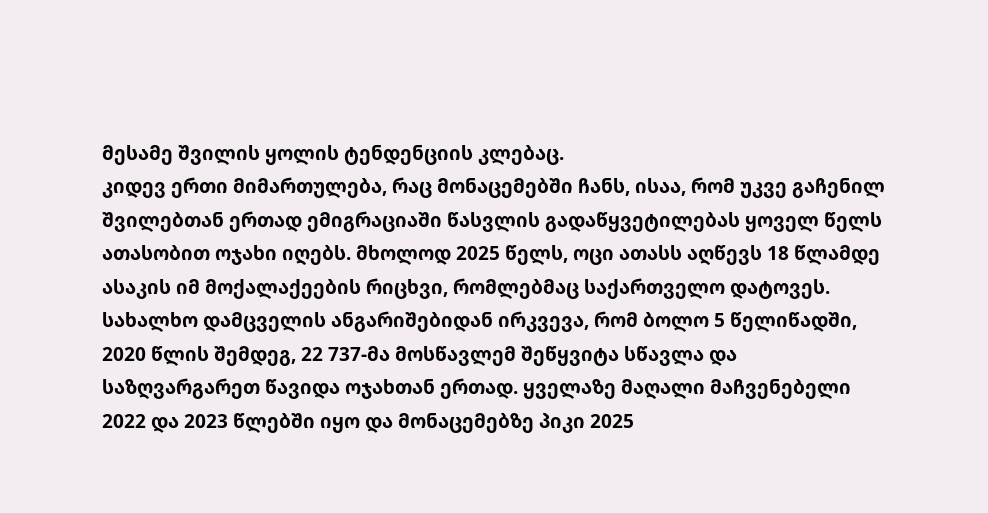მესამე შვილის ყოლის ტენდენციის კლებაც.
კიდევ ერთი მიმართულება, რაც მონაცემებში ჩანს, ისაა, რომ უკვე გაჩენილ შვილებთან ერთად ემიგრაციაში წასვლის გადაწყვეტილებას ყოველ წელს ათასობით ოჯახი იღებს. მხოლოდ 2025 წელს, ოცი ათასს აღწევს 18 წლამდე ასაკის იმ მოქალაქეების რიცხვი, რომლებმაც საქართველო დატოვეს.
სახალხო დამცველის ანგარიშებიდან ირკვევა, რომ ბოლო 5 წელიწადში, 2020 წლის შემდეგ, 22 737-მა მოსწავლემ შეწყვიტა სწავლა და საზღვარგარეთ წავიდა ოჯახთან ერთად. ყველაზე მაღალი მაჩვენებელი 2022 და 2023 წლებში იყო და მონაცემებზე პიკი 2025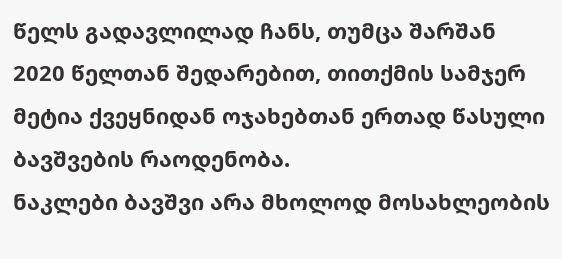წელს გადავლილად ჩანს, თუმცა შარშან 2020 წელთან შედარებით, თითქმის სამჯერ მეტია ქვეყნიდან ოჯახებთან ერთად წასული ბავშვების რაოდენობა.
ნაკლები ბავშვი არა მხოლოდ მოსახლეობის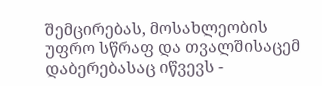შემცირებას, მოსახლეობის უფრო სწრაფ და თვალშისაცემ დაბერებასაც იწვევს -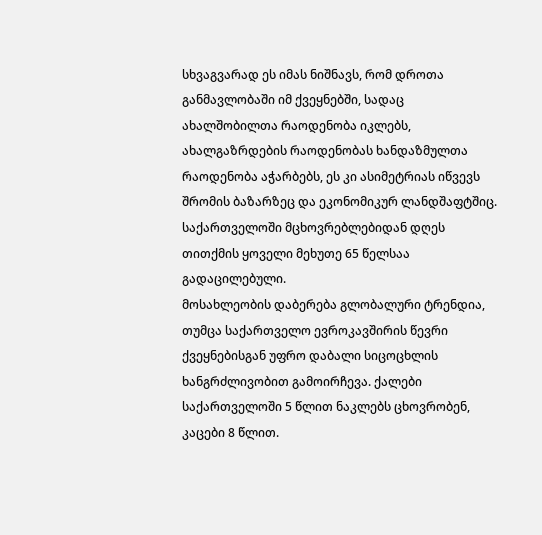სხვაგვარად ეს იმას ნიშნავს, რომ დროთა განმავლობაში იმ ქვეყნებში, სადაც ახალშობილთა რაოდენობა იკლებს, ახალგაზრდების რაოდენობას ხანდაზმულთა რაოდენობა აჭარბებს, ეს კი ასიმეტრიას იწვევს შრომის ბაზარზეც და ეკონომიკურ ლანდშაფტშიც. საქართველოში მცხოვრებლებიდან დღეს თითქმის ყოველი მეხუთე 65 წელსაა გადაცილებული.
მოსახლეობის დაბერება გლობალური ტრენდია, თუმცა საქართველო ევროკავშირის წევრი ქვეყნებისგან უფრო დაბალი სიცოცხლის ხანგრძლივობით გამოირჩევა. ქალები საქართველოში 5 წლით ნაკლებს ცხოვრობენ, კაცები 8 წლით.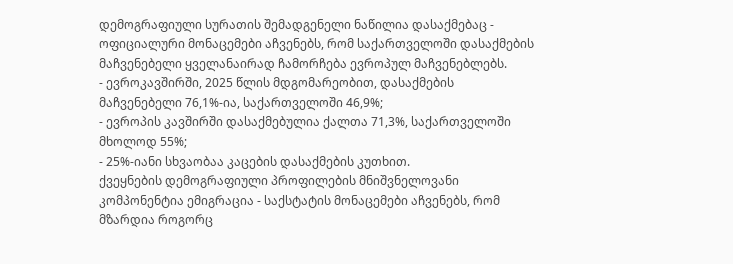დემოგრაფიული სურათის შემადგენელი ნაწილია დასაქმებაც - ოფიციალური მონაცემები აჩვენებს, რომ საქართველოში დასაქმების მაჩვენებელი ყველანაირად ჩამორჩება ევროპულ მაჩვენებლებს.
- ევროკავშირში, 2025 წლის მდგომარეობით, დასაქმების მაჩვენებელი 76,1%-ია, საქართველოში 46,9%;
- ევროპის კავშირში დასაქმებულია ქალთა 71,3%, საქართველოში მხოლოდ 55%;
- 25%-იანი სხვაობაა კაცების დასაქმების კუთხით.
ქვეყნების დემოგრაფიული პროფილების მნიშვნელოვანი კომპონენტია ემიგრაცია - საქსტატის მონაცემები აჩვენებს, რომ მზარდია როგორც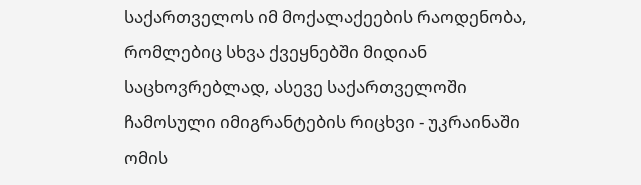საქართველოს იმ მოქალაქეების რაოდენობა, რომლებიც სხვა ქვეყნებში მიდიან საცხოვრებლად, ასევე საქართველოში ჩამოსული იმიგრანტების რიცხვი - უკრაინაში ომის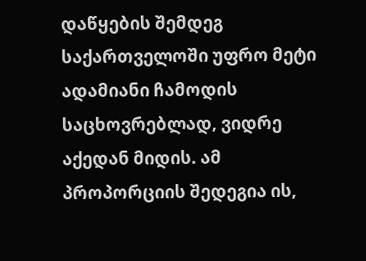დაწყების შემდეგ საქართველოში უფრო მეტი ადამიანი ჩამოდის საცხოვრებლად, ვიდრე აქედან მიდის. ამ პროპორციის შედეგია ის,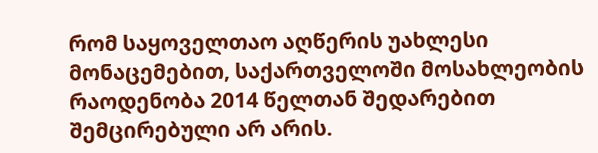რომ საყოველთაო აღწერის უახლესი მონაცემებით, საქართველოში მოსახლეობის რაოდენობა 2014 წელთან შედარებით შემცირებული არ არის.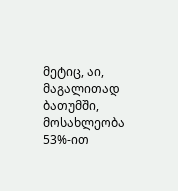მეტიც, აი, მაგალითად ბათუმში, მოსახლეობა 53%-ით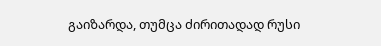გაიზარდა, თუმცა ძირითადად რუსი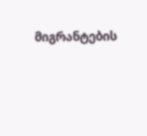მიგრანტების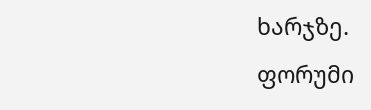ხარჯზე.
ფორუმი